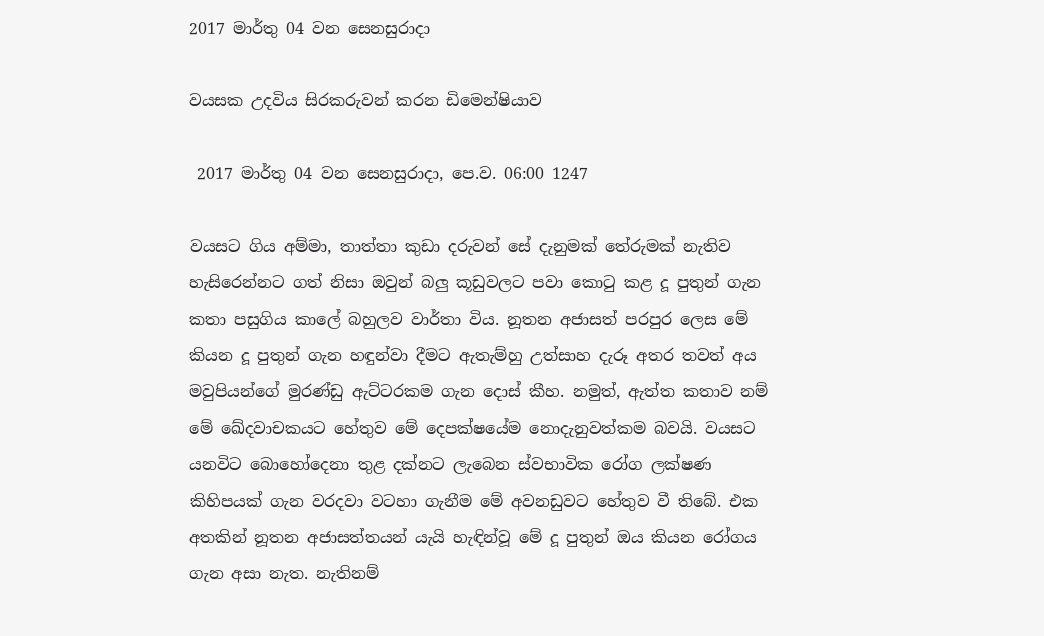2017 මාර්තු 04 වන සෙනසුරාදා

වයසක උදවිය සිරකරුවන් කරන ඩිමෙන්ෂියාව

 2017 මාර්තු 04 වන සෙනසුරාදා, පෙ.ව. 06:00 1247

වයසට ගිය අම්මා, තාත්තා කුඩා දරුවන් සේ දැනුමක් තේරුමක් නැතිව හැසිරෙන්නට ගත් නිසා ඔවුන් බලු කූඩුවලට පවා කොටු කළ දූ පුතුන් ගැන කතා පසුගිය කාලේ බහුලව වාර්තා විය. නූතන අජාසත් පරපුර ලෙස මේ කියන දූ පුතුන් ගැන හඳුන්වා දීමට ඇතැම්හු උත්සාහ දැරූ අතර තවත් අය මවුපියන්ගේ මුරණ්ඩු ඇට්ටරකම ගැන දොස් කීහ. නමුත්, ඇත්ත කතාව නම් මේ ඛේදවාචකයට හේතුව මේ දෙපක්ෂයේම නොදැනුවත්කම බවයි. වයසට යනවිට බොහෝදෙනා තුළ දක්නට ලැබෙන ස්වභාවික රෝග ලක්ෂණ කිහිපයක් ගැන වරදවා වටහා ගැනීම මේ අවනඩුවට හේතුව වී තිබේ. එක අතකින් නූතන අජාසත්තයන් යැයි හැඳින්වූ මේ දූ පුතුන් ඔය කියන රෝගය ගැන අසා නැත. නැතිනම්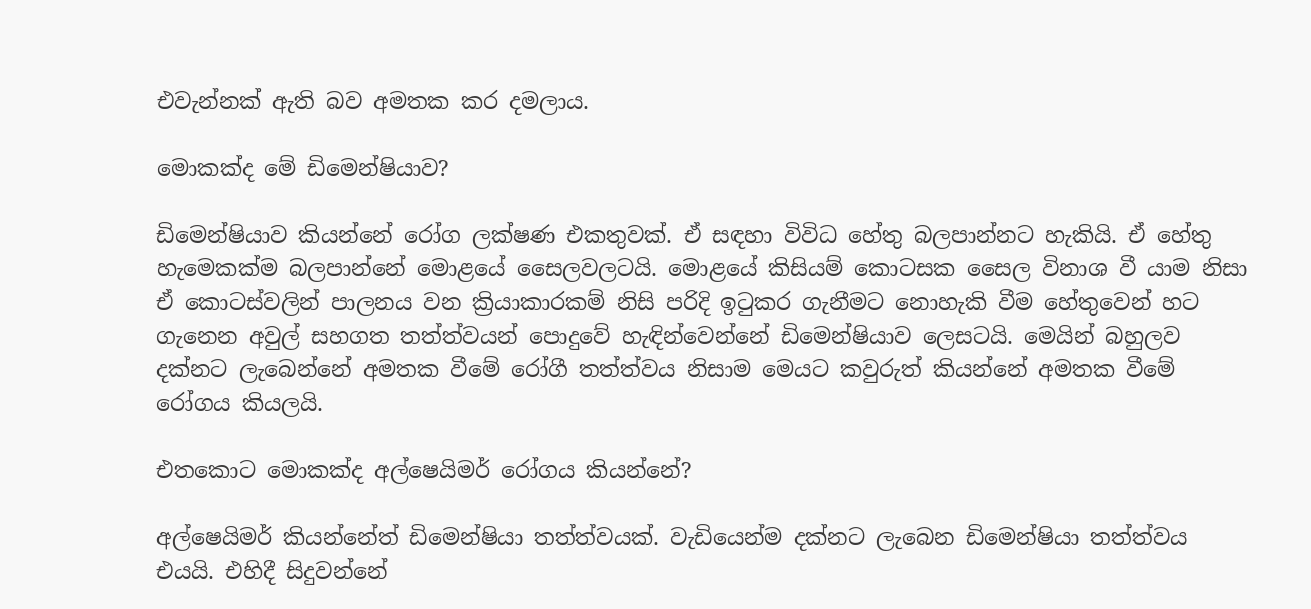එවැන්නක් ඇති බව අමතක කර දමලාය.

මොකක්ද මේ ඩිමෙන්ෂියාව?

ඩිමෙන්ෂියාව කියන්නේ රෝග ලක්ෂණ එකතුවක්. ඒ සඳහා විවිධ හේතු බලපාන්නට හැකියි. ඒ හේතු හැමෙකක්ම බලපාන්නේ මොළයේ සෛලවලටයි. මොළයේ කිසියම් කොටසක සෛල විනාශ වී යාම නිසා ඒ කොටස්වලින් පාලනය වන ක්‍රියාකාරකම් නිසි පරිදි ඉටුකර ගැනීමට නොහැකි වීම හේතුවෙන් හට ගැනෙන අවුල් සහගත තත්ත්වයන් පොදුවේ හැඳින්වෙන්නේ ඩිමෙන්ෂියාව ලෙසටයි. මෙයින් බහුලව දක්නට ලැබෙන්නේ අමතක වීමේ රෝගී තත්ත්වය නිසාම මෙයට කවුරුත් කියන්නේ අමතක වීමේ රෝගය කියලයි.

එතකොට මොකක්ද අල්ෂෙයිමර් රෝගය කියන්නේ?

අල්ෂෙයිමර් කියන්නේත් ඩිමෙන්ෂියා තත්ත්වයක්. වැඩියෙන්ම දක්නට ලැබෙන ඩිමෙන්ෂියා තත්ත්වය එයයි. එහිදී සිදුවන්නේ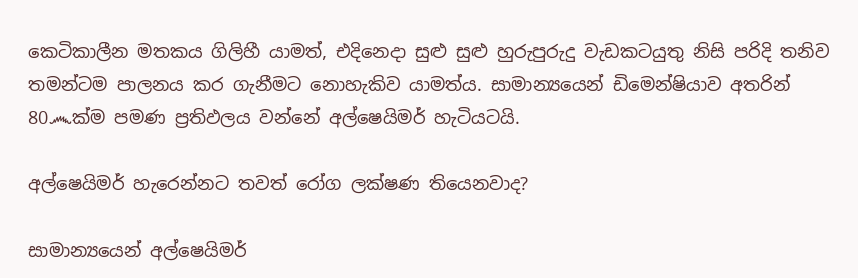කෙටිකාලීන මතකය ගිලිහී යාමත්, එදිනෙදා සුළු සුළු හුරුපුරුදු වැඩකටයුතු නිසි පරිදි තනිව තමන්ටම පාලනය කර ගැනීමට නොහැකිව යාමත්ය. සාමාන්‍යයෙන් ඩිමෙන්ෂියාව අතරින් 80෴ක්ම පමණ ප්‍රතිඵලය වන්නේ අල්ෂෙයිමර් හැටියටයි.

අල්ෂෙයිමර් හැරෙන්නට තවත් රෝග ලක්ෂණ තියෙනවාද?

සාමාන්‍යයෙන් අල්ෂෙයිමර්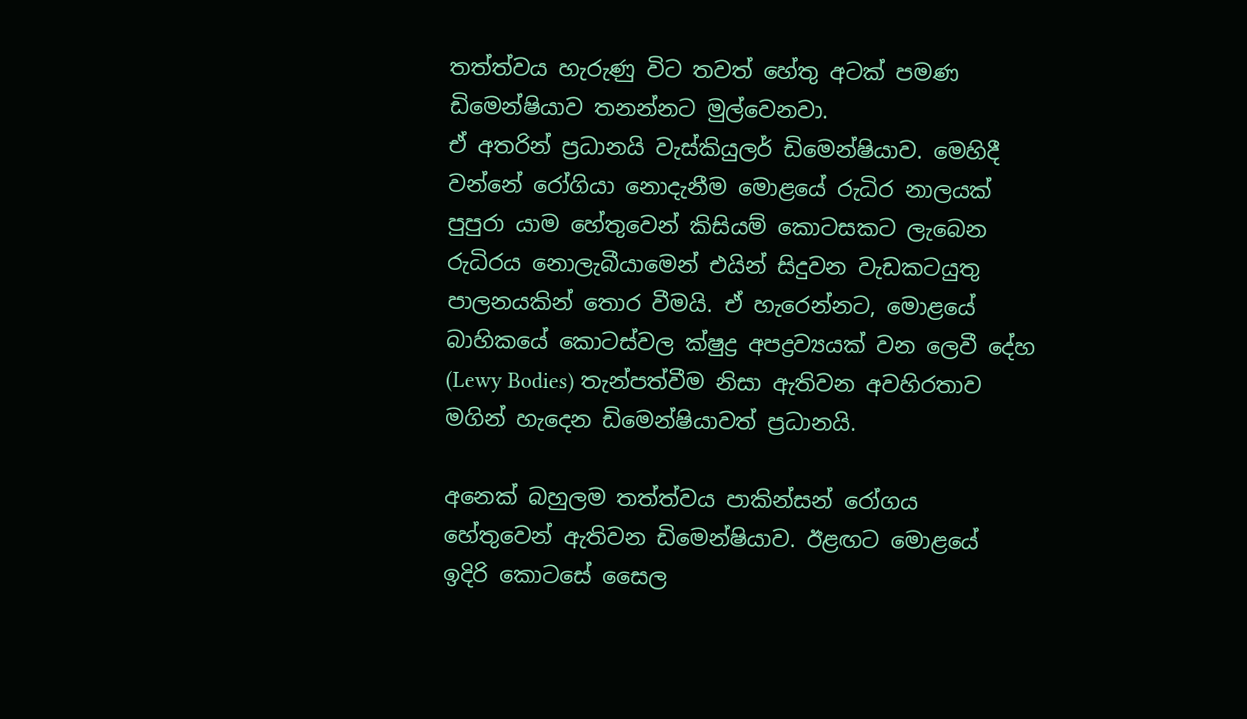තත්ත්වය හැරුණු විට තවත් හේතු අටක් පමණ ඩිමෙන්ෂියාව තනන්නට මුල්වෙනවා.
ඒ අතරින් ප්‍රධානයි වැස්කියුලර් ඩිමෙන්ෂියාව. මෙහිදී වන්නේ රෝගියා නොදැනීම මොළයේ රුධිර නාලයක් පුපුරා යාම හේතුවෙන් කිසියම් කොටසකට ලැබෙන රුධිරය නොලැබීයාමෙන් එයින් සිදුවන වැඩකටයුතු පාලනයකින් තොර වීමයි. ඒ හැරෙන්නට, මොළයේ බාහිකයේ කොටස්වල ක්ෂුද්‍ර අපද්‍රව්‍යයක් වන ලෙවී දේහ (Lewy Bodies) තැන්පත්වීම නිසා ඇතිවන අවහිරතාව මගින් හැදෙන ඩිමෙන්ෂියාවත් ප්‍රධානයි.

අනෙක් බහුලම තත්ත්වය පාකින්සන් රෝගය හේතුවෙන් ඇතිවන ඩිමෙන්ෂියාව. ඊළඟට මොළයේ ඉදිරි කොටසේ සෛල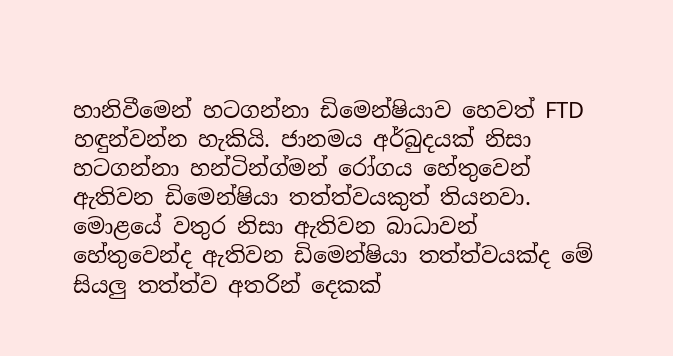හානිවීමෙන් හටගන්නා ඩිමෙන්ෂියාව හෙවත් FTD හඳුන්වන්න හැකියි. ජානමය අර්බුදයක් නිසා හටගන්නා හන්ටින්ග්මන් රෝගය හේතුවෙන් ඇතිවන ඩිමෙන්ෂියා තත්ත්වයකුත් තියනවා. මොළයේ වතුර නිසා ඇතිවන බාධාවන් හේතුවෙන්ද ඇතිවන ඩිමෙන්ෂියා තත්ත්වයක්ද මේ සියලු තත්ත්ව අතරින් දෙකක්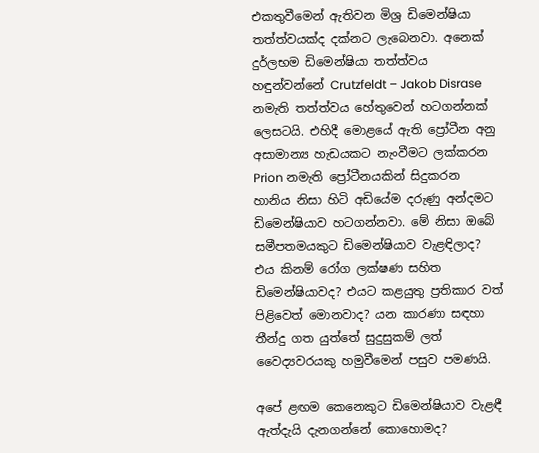එකතුවීමෙන් ඇතිවන මිශ්‍ර ඩිමෙන්ෂියා තත්ත්වයක්ද දක්නට ලැබෙනවා. අනෙක් දුර්ලභම ඩිමෙන්ෂියා තත්ත්වය හඳුන්වන්නේ Crutzfeldt – Jakob Disrase නමැති තත්ත්වය හේතුවෙන් හටගන්නක් ලෙසටයි. එහිදී මොළයේ ඇති ප්‍රෝටීන අනු අසාමාන්‍ය හැඩයකට නැංවීමට ලක්කරන Prion නමැති ප්‍රෝටීනයකින් සිදුකරන හානිය නිසා හිටි අඩියේම දරුණු අන්දමට ඩිමෙන්ෂියාව හටගන්නවා. මේ නිසා ඔබේ සමීපතමයකුට ඩිමෙන්ෂියාව වැළඳිලාද? එය කිනම් රෝග ලක්ෂණ සහිත ඩිමෙන්ෂියාවද? එයට කළයුතු ප්‍රතිකාර වත් පිළිවෙත් මොනවාද? යන කාරණා සඳහා තීන්දු ගත යුත්තේ සුදුසුකම් ලත් වෛද්‍යවරයකු හමුවීමෙන් පසුව පමණයි.

අපේ ළඟම කෙනෙකුට ඩිමෙන්ෂියාව වැළඳී ඇත්දැයි දැනගන්නේ කොහොමද?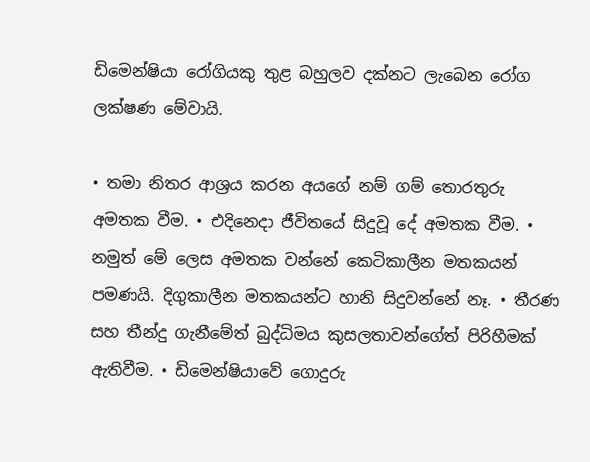ඩිමෙන්ෂියා රෝගියකු තුළ බහුලව දක්නට ලැබෙන රෝග ලක්ෂණ මේවායි.

• තමා නිතර ආශ්‍රය කරන අයගේ නම් ගම් තොරතුරු අමතක වීම. • එදිනෙදා ජීවිතයේ සිදුවූ දේ අමතක වීම. • නමුත් මේ ලෙස අමතක වන්නේ කෙටිකාලීන මතකයන් පමණයි. දිගුකාලීන මතකයන්ට හානි සිදුවන්නේ නෑ. • තීරණ සහ තීන්දු ගැනීමේත් බුද්ධිමය කුසලතාවන්ගේත් පිරිහීමක් ඇතිවීම. • ඩිමෙන්ෂියාවේ ගොදුරු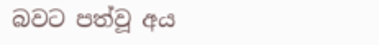බවට පත්වූ අය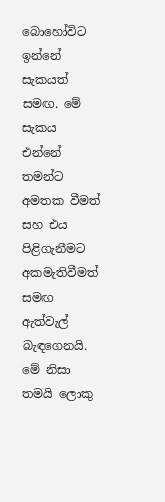බොහෝවිට ඉන්නේ සැකයත් සමඟ. මේ සැකය එන්නේ තමන්ට අමතක වීමත් සහ එය පිළිගැනීමට අකමැතිවීමත් සමඟ ඇත්වැල් බැඳගෙනයි. මේ නිසා තමයි ලොකු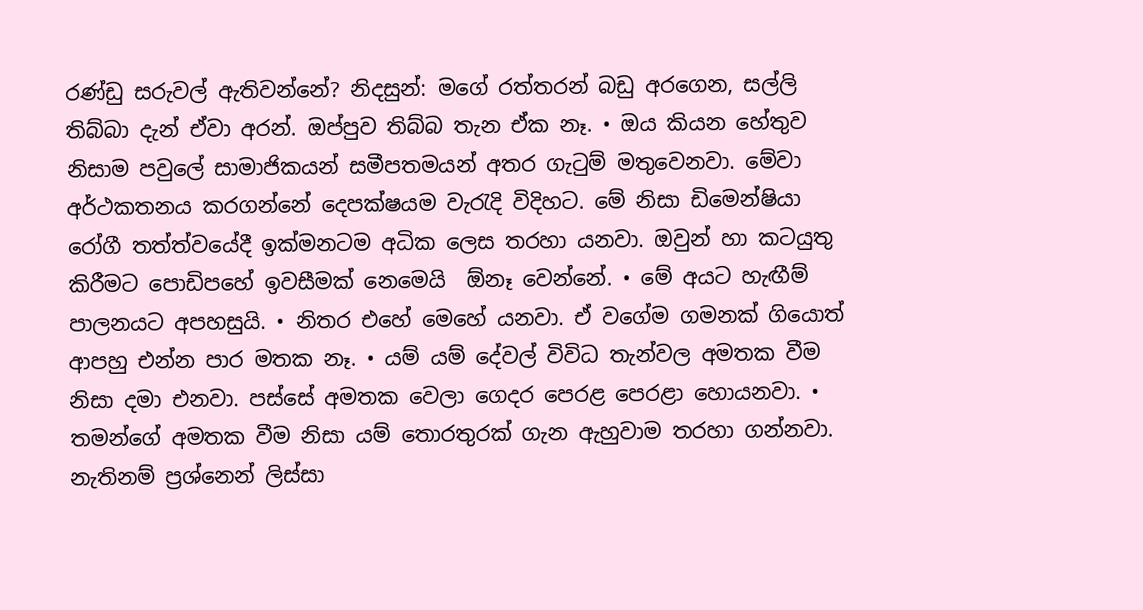රණ්ඩු සරුවල් ඇතිවන්නේ? නිදසුන්: මගේ රත්තරන් බඩු අරගෙන, සල්ලි තිබ්බා දැන් ඒවා අරන්. ඔප්පුව තිබ්බ තැන ඒක නෑ. • ඔය කියන හේතුව නිසාම පවුලේ සාමාජිකයන් සමීපතමයන් අතර ගැටුම් මතුවෙනවා. මේවා අර්ථකතනය කරගන්නේ දෙපක්ෂයම වැරැදි විදිහට. මේ නිසා ඩිමෙන්ෂියා රෝගී තත්ත්වයේදී ඉක්මනටම අධික ලෙස තරහා යනවා. ඔවුන් හා කටයුතු කිරීමට පොඩිපහේ ඉවසීමක් නෙමෙයි  ඕනෑ වෙන්නේ. • මේ අයට හැඟීම් පාලනයට අපහසුයි. • නිතර එහේ මෙහේ යනවා. ඒ වගේම ගමනක් ගියොත් ආපහු එන්න පාර මතක නෑ. • යම් යම් දේවල් විවිධ තැන්වල අමතක වීම නිසා දමා එනවා. පස්සේ අමතක වෙලා ගෙදර පෙරළ පෙරළා හොයනවා. • තමන්ගේ අමතක වීම නිසා යම් තොරතුරක් ගැන ඇහුවාම තරහා ගන්නවා. නැතිනම් ප්‍රශ්නෙන් ලිස්සා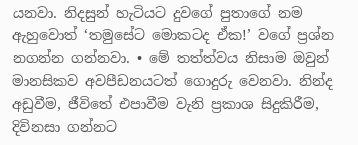යනවා. නිදසුන් හැටියට දුවගේ පුතාගේ නම ඇහුවොත් ‘තමුසේට මොකටද ඒක!’ වගේ ප්‍රශ්න නගන්න ගන්නවා. • මේ තත්ත්වය නිසාම ඔවුන් මානසිකව අවපීඩනයටත් ගොදුරු වෙනවා. නින්ද අඩුවීම, ජීවිතේ එපාවීම වැනි ප්‍රකාශ සිදුකිරීම, දිවිනසා ගන්නට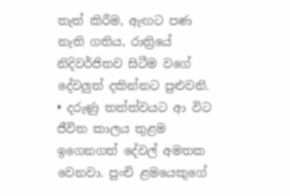තැත් කිරීම, ඇඟට පණ නැති ගතිය, රාත්‍රියේ නිදිවර්ජිතව සිටීම වගේ දේවලුත් දකින්නට පුළුවනි. • දරුණු තත්ත්වයට ආ විට ජීවිත කාලය තුළම ඉගෙනගත් දේවල් අමතක වෙනවා. පුංචි ළමයෙකුගේ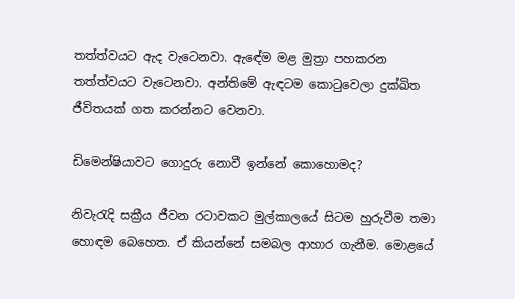තත්ත්වයට ඇද වැටෙනවා. ඇඳේම මළ මුත්‍රා පහකරන තත්ත්වයට වැටෙනවා. අන්තිමේ ඇඳටම කොටුවෙලා දුක්ඛිත ජීවිතයක් ගත කරන්නට වෙනවා.

ඩිමෙන්ෂියාවට ගොදුරු නොවී ඉන්නේ කොහොමද?

නිවැරැදි සක්‍රීය ජීවන රටාවකට මුල්කාලයේ සිටම හුරුවීම තමා හොඳම බෙහෙත. ඒ කියන්නේ සමබල ආහාර ගැනීම. මොළයේ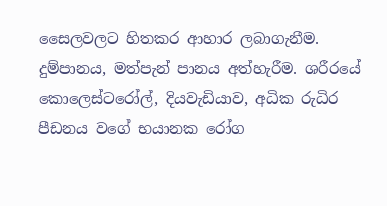සෛලවලට හිතකර ආහාර ලබාගැනීම. දුම්පානය, මත්පැන් පානය අත්හැරීම. ශරීරයේ කොලෙස්ටරෝල්, දියවැඩියාව, අධික රුධිර පීඩනය වගේ භයානක රෝග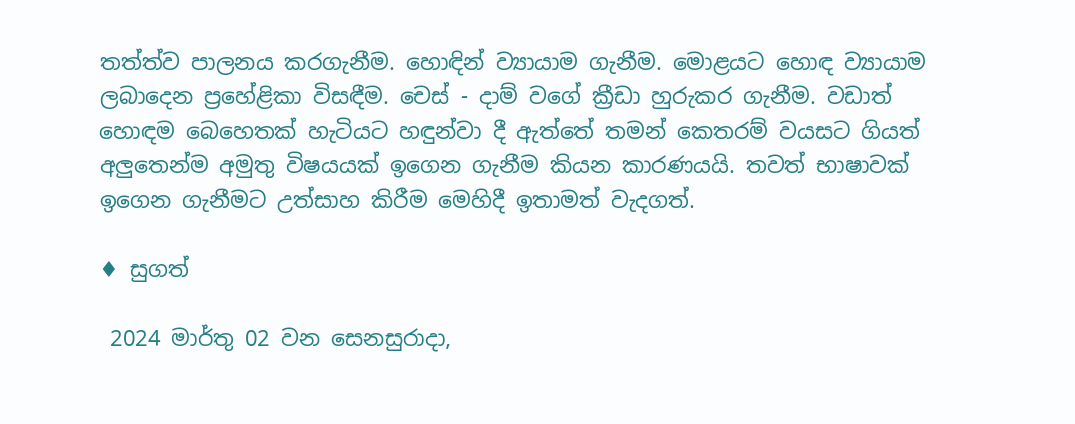තත්ත්ව පාලනය කරගැනීම. හොඳින් ව්‍යායාම ගැනීම. මොළයට හොඳ ව්‍යායාම ලබාදෙන ප්‍රහේළිකා විසඳීම. චෙස් - දාම් වගේ ක්‍රීඩා හුරුකර ගැනීම. වඩාත් හොඳම බෙහෙතක් හැටියට හඳුන්වා දී ඇත්තේ තමන් කෙතරම් වයසට ගියත් අලුතෙන්ම අමුතු විෂයයක් ඉගෙන ගැනීම කියන කාරණයයි. තවත් භාෂාවක් ඉගෙන ගැනීමට උත්සාහ කිරීම මෙහිදී ඉතාමත් වැදගත්.

♦ සුගත්

 2024 මාර්තු 02 වන සෙනසුරාදා,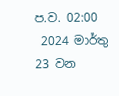ප.ව. 02:00
 2024 මාර්තු 23 වන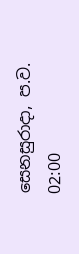සෙනසුරාදා, ප.ව. 02:00